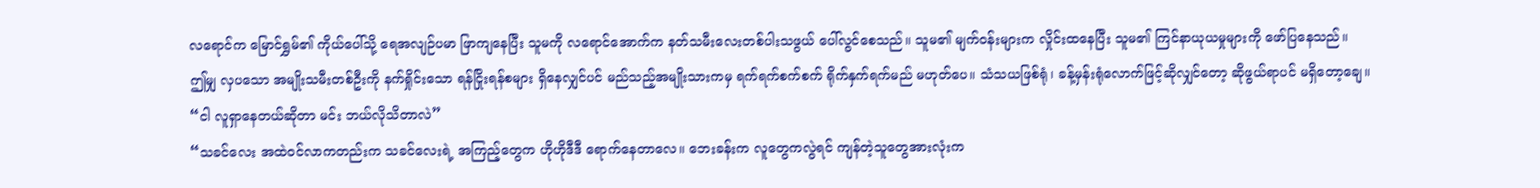လရောင်က မြောင်ရွှမ်၏ ကိုယ်ပေါ်သို့ ရေအလျဉ်ပမာ ဖြာကျနေပြီး သူမကို လရောင်အောက်က နတ်သမီးလေးတစ်ပါးသဖွယ် ပေါ်လွင်စေသည်။ သူမ၏ မျက်ဝန်းများက လှိုင်းထနေပြီး သူမ၏ ကြင်နာယုယမှုများကို ဖော်ပြနေသည်။
ဤမျှ လှပသော အမျိုးသမီးတစ်ဦးကို နက်ရှိုင်းသော ရန်ငြိုးရန်စများ ရှိနေလျှင်ပင် မည်သည့်အမျိုးသားကမှ ရက်ရက်စက်စက် ရိုက်နှက်ရက်မည် မဟုတ်ပေ။ သံသယဖြစ်ရုံ၊ ခန့်မှန်းရုံလောက်ဖြင့်ဆိုလျှင်တော့ ဆိုဖွယ်ရာပင် မရှိတော့ချေ။
“ငါ လူရှာနေတယ်ဆိုတာ မင်း ဘယ်လိုသိတာလဲ”
“သခင်လေး အထဲဝင်လာကတည်းက သခင်လေးရဲ့ အကြည့်တွေက ဟိုဟိုဒီဒီ ရောက်နေတာလေ။ ဘေးခန်းက လူတွေကလွဲရင် ကျန်တဲ့သူတွေအားလုံးက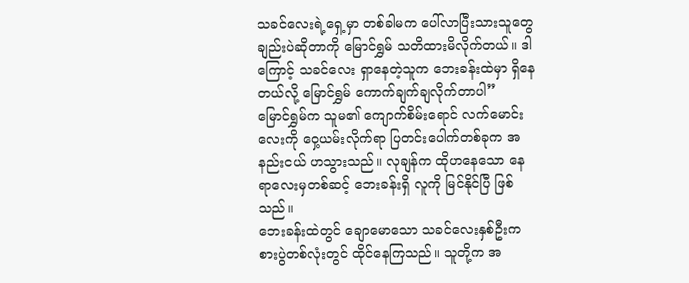သခင်လေးရဲ့ရှေ့မှာ တစ်ခါမက ပေါ်လာပြီးသားသူတွေချည်းပဲဆိုတာကို မြောင်ရွှမ် သတိထားမိလိုက်တယ်။ ဒါကြောင့် သခင်လေး ရှာနေတဲ့သူက ဘေးခန်းထဲမှာ ရှိနေတယ်လို့ မြောင်ရွှမ် ကောက်ချက်ချလိုက်တာပါ”
မြောင်ရွှမ်က သူမ၏ ကျောက်စိမ်းရောင် လက်မောင်းလေးကို ဝှေ့ယမ်းလိုက်ရာ ပြတင်းပေါက်တစ်ခုက အနည်းငယ် ဟသွားသည်။ လုချန်က ထိုဟနေသော နေရာလေးမှတစ်ဆင့် ဘေးခန်းရှိ လူကို မြင်နိုင်ပြီ ဖြစ်သည်။
ဘေးခန်းထဲတွင် ချောမောသော သခင်လေးနှစ်ဦးက စားပွဲတစ်လုံးတွင် ထိုင်နေကြသည်။ သူတို့က အ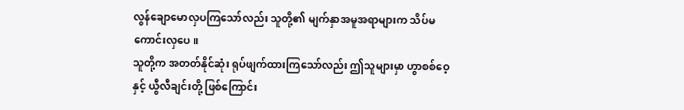လွန်ချောမောလှပကြသော်လည်း သူတို့၏ မျက်နှာအမူအရာများက သိပ်မကောင်းလှပေ။
သူတို့က အတတ်နိုင်ဆုံး ရုပ်ဖျက်ထားကြသော်လည်း ဤသူများမှာ ဟွာစစ်ဝေ့နှင့် ယွီလီချင်းတို့ ဖြစ်ကြောင်း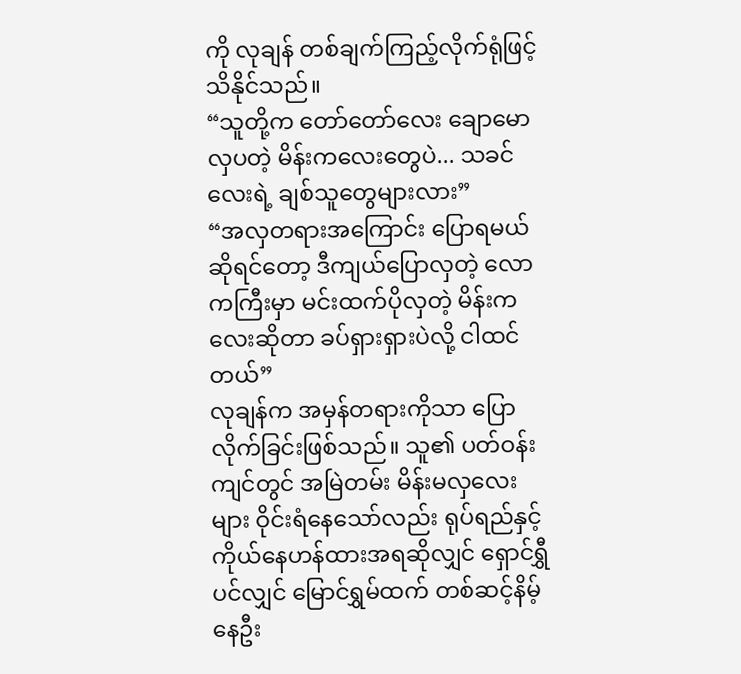ကို လုချန် တစ်ချက်ကြည့်လိုက်ရုံဖြင့် သိနိုင်သည်။
“သူတို့က တော်တော်လေး ချောမောလှပတဲ့ မိန်းကလေးတွေပဲ... သခင်လေးရဲ့ ချစ်သူတွေများလား”
“အလှတရားအကြောင်း ပြောရမယ်ဆိုရင်တော့ ဒီကျယ်ပြောလှတဲ့ လောကကြီးမှာ မင်းထက်ပိုလှတဲ့ မိန်းကလေးဆိုတာ ခပ်ရှားရှားပဲလို့ ငါထင်တယ်”
လုချန်က အမှန်တရားကိုသာ ပြောလိုက်ခြင်းဖြစ်သည်။ သူ၏ ပတ်ဝန်းကျင်တွင် အမြဲတမ်း မိန်းမလှလေးများ ဝိုင်းရံနေသော်လည်း ရုပ်ရည်နှင့် ကိုယ်နေဟန်ထားအရဆိုလျှင် ရှောင်ရွှီပင်လျှင် မြောင်ရွှမ်ထက် တစ်ဆင့်နိမ့်နေဦး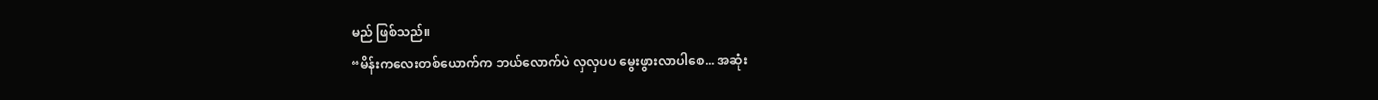မည် ဖြစ်သည်။
“မိန်းကလေးတစ်ယောက်က ဘယ်လောက်ပဲ လှလှပပ မွေးဖွားလာပါစေ... အဆုံး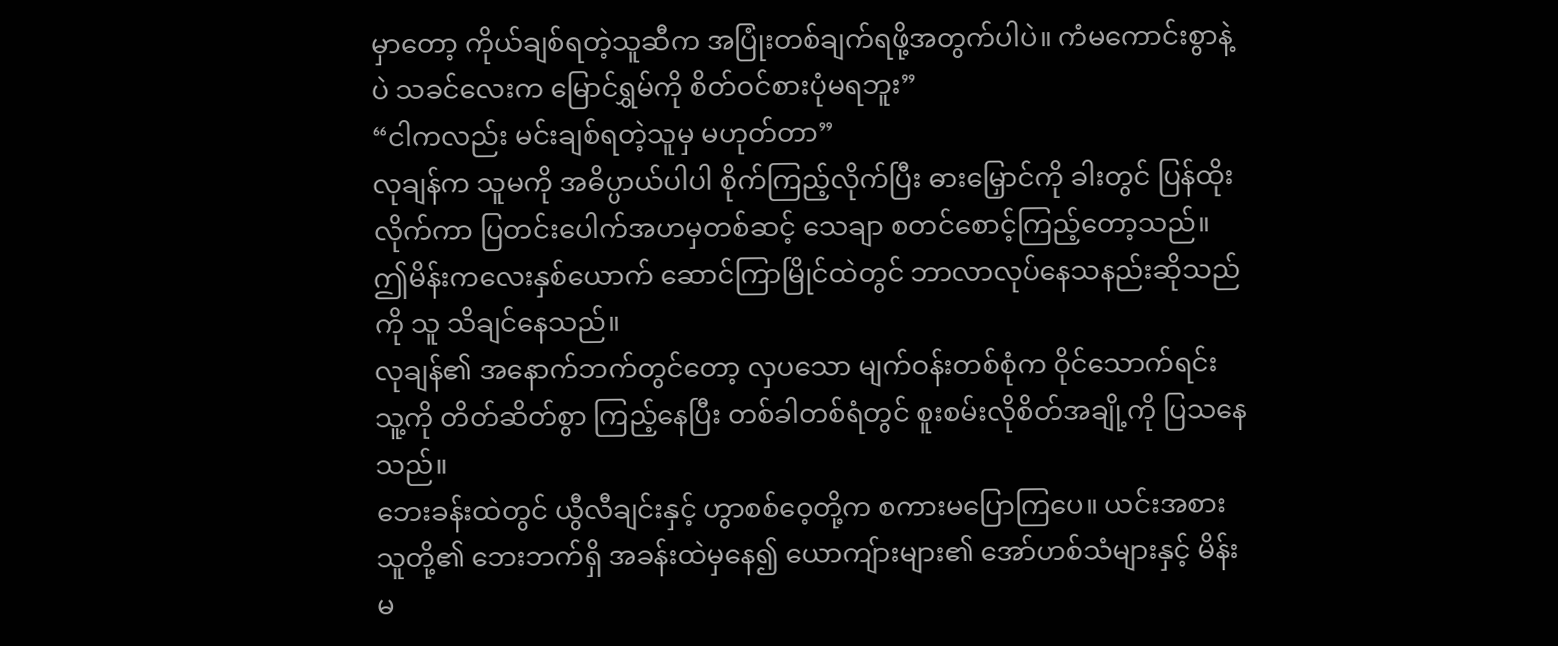မှာတော့ ကိုယ်ချစ်ရတဲ့သူဆီက အပြုံးတစ်ချက်ရဖို့အတွက်ပါပဲ။ ကံမကောင်းစွာနဲ့ပဲ သခင်လေးက မြောင်ရွှမ်ကို စိတ်ဝင်စားပုံမရဘူး”
“ငါကလည်း မင်းချစ်ရတဲ့သူမှ မဟုတ်တာ”
လုချန်က သူမကို အဓိပ္ပာယ်ပါပါ စိုက်ကြည့်လိုက်ပြီး ဓားမြှောင်ကို ခါးတွင် ပြန်ထိုးလိုက်ကာ ပြတင်းပေါက်အဟမှတစ်ဆင့် သေချာ စတင်စောင့်ကြည့်တော့သည်။ ဤမိန်းကလေးနှစ်ယောက် ဆောင်ကြာမြိုင်ထဲတွင် ဘာလာလုပ်နေသနည်းဆိုသည်ကို သူ သိချင်နေသည်။
လုချန်၏ အနောက်ဘက်တွင်တော့ လှပသော မျက်ဝန်းတစ်စုံက ဝိုင်သောက်ရင်း သူ့ကို တိတ်ဆိတ်စွာ ကြည့်နေပြီး တစ်ခါတစ်ရံတွင် စူးစမ်းလိုစိတ်အချို့ကို ပြသနေသည်။
ဘေးခန်းထဲတွင် ယွီလီချင်းနှင့် ဟွာစစ်ဝေ့တို့က စကားမပြောကြပေ။ ယင်းအစား သူတို့၏ ဘေးဘက်ရှိ အခန်းထဲမှနေ၍ ယောကျ်ားများ၏ အော်ဟစ်သံများနှင့် မိန်းမ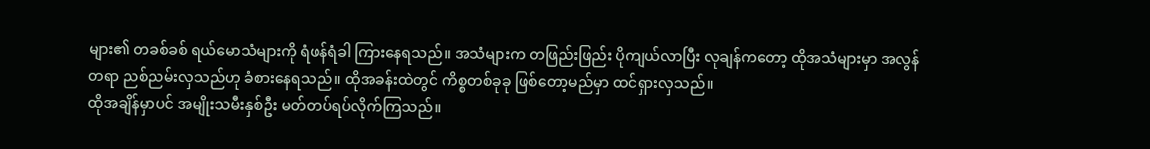များ၏ တခစ်ခစ် ရယ်မောသံများကို ရံဖန်ရံခါ ကြားနေရသည်။ အသံများက တဖြည်းဖြည်း ပိုကျယ်လာပြီး လုချန်ကတော့ ထိုအသံများမှာ အလွန်တရာ ညစ်ညမ်းလှသည်ဟု ခံစားနေရသည်။ ထိုအခန်းထဲတွင် ကိစ္စတစ်ခုခု ဖြစ်တော့မည်မှာ ထင်ရှားလှသည်။
ထိုအချိန်မှာပင် အမျိုးသမီးနှစ်ဦး မတ်တပ်ရပ်လိုက်ကြသည်။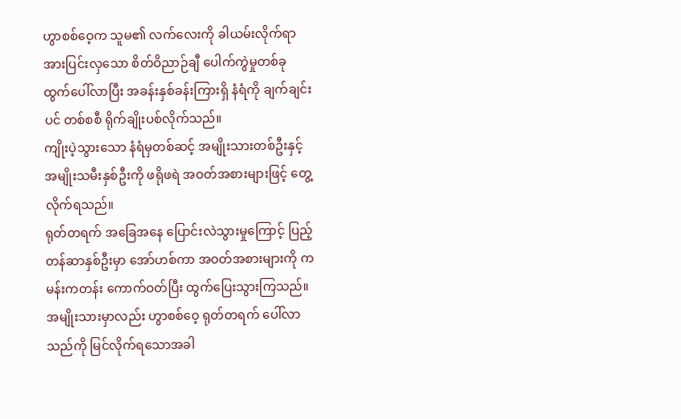ဟွာစစ်ဝေ့က သူမ၏ လက်လေးကို ခါယမ်းလိုက်ရာ အားပြင်းလှသော စိတ်ဝိညာဉ်ချီ ပေါက်ကွဲမှုတစ်ခု ထွက်ပေါ်လာပြီး အခန်းနှစ်ခန်းကြားရှိ နံရံကို ချက်ချင်းပင် တစ်စစီ ရိုက်ချိုးပစ်လိုက်သည်။
ကျိုးပဲ့သွားသော နံရံမှတစ်ဆင့် အမျိုးသားတစ်ဦးနှင့် အမျိုးသမီးနှစ်ဦးကို ဖရိုဖရဲ အဝတ်အစားများဖြင့် တွေ့လိုက်ရသည်။
ရုတ်တရက် အခြေအနေ ပြောင်းလဲသွားမှုကြောင့် ပြည့်တန်ဆာနှစ်ဦးမှာ အော်ဟစ်ကာ အဝတ်အစားများကို ကမန်းကတန်း ကောက်ဝတ်ပြီး ထွက်ပြေးသွားကြသည်။
အမျိုးသားမှာလည်း ဟွာစစ်ဝေ့ ရုတ်တရက် ပေါ်လာသည်ကို မြင်လိုက်ရသောအခါ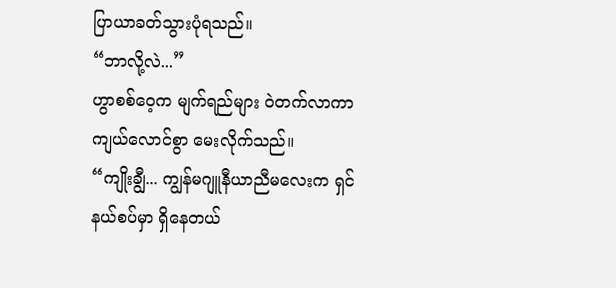ပြာယာခတ်သွားပုံရသည်။
“ဘာလို့လဲ...”
ဟွာစစ်ဝေ့က မျက်ရည်များ ဝဲတက်လာကာ ကျယ်လောင်စွာ မေးလိုက်သည်။
“ကျိုးချွီ... ကျွန်မဂျူနီယာညီမလေးက ရှင် နယ်စပ်မှာ ရှိနေတယ်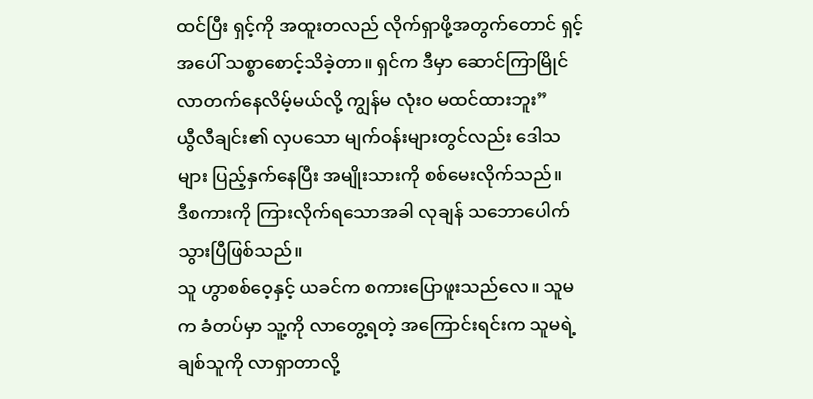ထင်ပြီး ရှင့်ကို အထူးတလည် လိုက်ရှာဖို့အတွက်တောင် ရှင့်အပေါ် သစ္စာစောင့်သိခဲ့တာ။ ရှင်က ဒီမှာ ဆောင်ကြာမြိုင် လာတက်နေလိမ့်မယ်လို့ ကျွန်မ လုံးဝ မထင်ထားဘူး”
ယွီလီချင်း၏ လှပသော မျက်ဝန်းများတွင်လည်း ဒေါသများ ပြည့်နှက်နေပြီး အမျိုးသားကို စစ်မေးလိုက်သည်။
ဒီစကားကို ကြားလိုက်ရသောအခါ လုချန် သဘောပေါက်သွားပြီဖြစ်သည်။
သူ ဟွာစစ်ဝေ့နှင့် ယခင်က စကားပြောဖူးသည်လေ။ သူမက ခံတပ်မှာ သူ့ကို လာတွေ့ရတဲ့ အကြောင်းရင်းက သူမရဲ့ ချစ်သူကို လာရှာတာလို့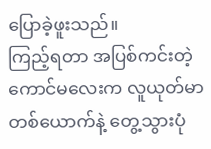ပြောခဲ့ဖူးသည်။
ကြည့်ရတာ အပြစ်ကင်းတဲ့ ကောင်မလေးက လူယုတ်မာတစ်ယောက်နဲ့ တွေ့သွားပုံ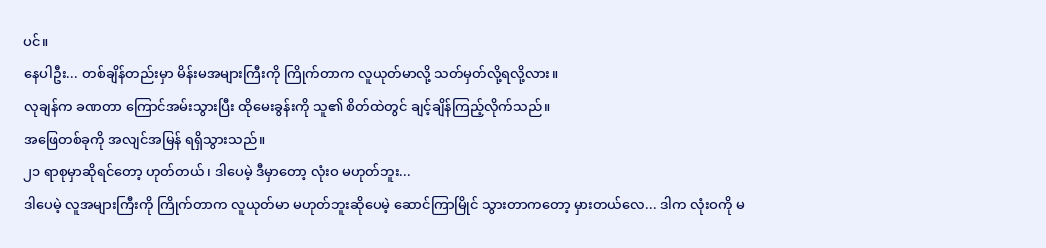ပင်။
နေပါဦး... တစ်ချိန်တည်းမှာ မိန်းမအများကြီးကို ကြိုက်တာက လူယုတ်မာလို့ သတ်မှတ်လို့ရလို့လား။
လုချန်က ခဏတာ ကြောင်အမ်းသွားပြီး ထိုမေးခွန်းကို သူ၏ စိတ်ထဲတွင် ချင့်ချိန်ကြည့်လိုက်သည်။
အဖြေတစ်ခုကို အလျင်အမြန် ရရှိသွားသည်။
၂၁ ရာစုမှာဆိုရင်တော့ ဟုတ်တယ်၊ ဒါပေမဲ့ ဒီမှာတော့ လုံးဝ မဟုတ်ဘူး...
ဒါပေမဲ့ လူအများကြီးကို ကြိုက်တာက လူယုတ်မာ မဟုတ်ဘူးဆိုပေမဲ့ ဆောင်ကြာမြိုင် သွားတာကတော့ မှားတယ်လေ... ဒါက လုံးဝကို မ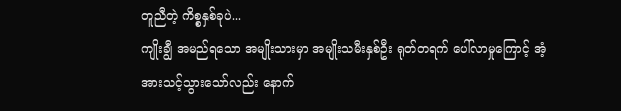တူညီတဲ့ ကိစ္စနှစ်ခုပဲ...
ကျိုးချွီ အမည်ရသော အမျိုးသားမှာ အမျိုးသမီးနှစ်ဦး ရုတ်တရက် ပေါ်လာမှုကြောင့် အံ့အားသင့်သွားသော်လည်း နောက်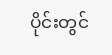ပိုင်းတွင်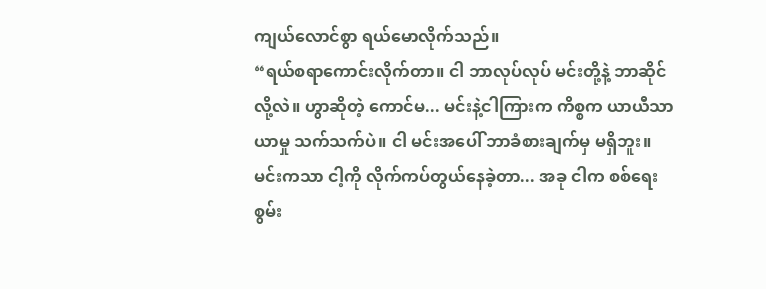ကျယ်လောင်စွာ ရယ်မောလိုက်သည်။
“ရယ်စရာကောင်းလိုက်တာ။ ငါ ဘာလုပ်လုပ် မင်းတို့နဲ့ ဘာဆိုင်လို့လဲ။ ဟွာဆိုတဲ့ ကောင်မ... မင်းနဲ့ငါကြားက ကိစ္စက ယာယီသာယာမှု သက်သက်ပဲ။ ငါ မင်းအပေါ် ဘာခံစားချက်မှ မရှိဘူး။ မင်းကသာ ငါ့ကို လိုက်ကပ်တွယ်နေခဲ့တာ... အခု ငါက စစ်ရေးစွမ်း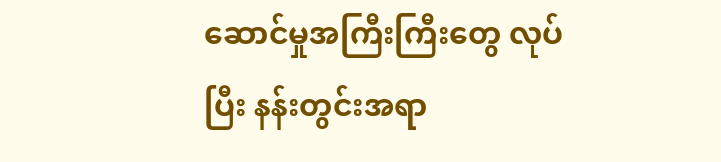ဆောင်မှုအကြီးကြီးတွေ လုပ်ပြီး နန်းတွင်းအရာ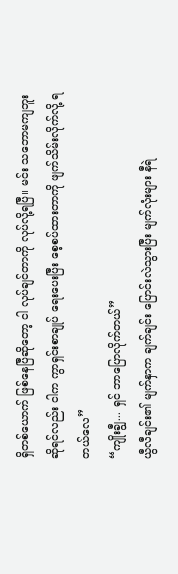ရှိတစ်ယောက် ဖြစ်နေပြီဆိုတော့ ငါ လုပ်ချင်တာကို လုပ်လို့ရပြီ။ မင်း သဘောမကျဘူးဆိုရင်လည်း ငါက ကွာရှင်းစာချုပ် ရေးပေးပြီး စေ့စပ်ထားတာကို ဖျက်သိမ်းလိုက်လို့ ရတယ်လေ”
“ကျိုးချွီ... ရှင် ဘာပြောလိုက်တယ်”
ယွီလီချင်း၏ မျက်နှာက ချက်ချင်း ပြောင်းလဲသွားပြီး မျက်လုံးများ နီရဲ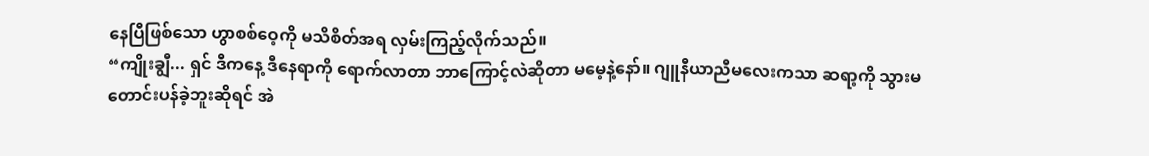နေပြီဖြစ်သော ဟွာစစ်ဝေ့ကို မသိစိတ်အရ လှမ်းကြည့်လိုက်သည်။
“ကျိုးချွီ... ရှင် ဒီကနေ့ ဒီနေရာကို ရောက်လာတာ ဘာကြောင့်လဲဆိုတာ မမေ့နဲ့နော်။ ဂျူနီယာညီမလေးကသာ ဆရာ့ကို သွားမတောင်းပန်ခဲ့ဘူးဆိုရင် အဲ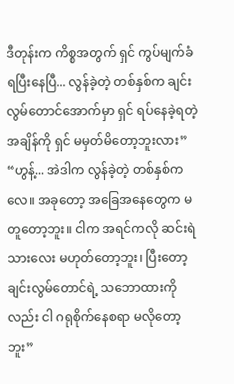ဒီတုန်းက ကိစ္စအတွက် ရှင် ကွပ်မျက်ခံရပြီးနေပြီ... လွန်ခဲ့တဲ့ တစ်နှစ်က ချင်းလွမ်တောင်အောက်မှာ ရှင် ရပ်နေခဲ့ရတဲ့ အချိန်ကို ရှင် မမှတ်မိတော့ဘူးလား”
“ဟွန့်... အဲဒါက လွန်ခဲ့တဲ့ တစ်နှစ်ကလေ။ အခုတော့ အခြေအနေတွေက မတူတော့ဘူး။ ငါက အရင်ကလို ဆင်းရဲသားလေး မဟုတ်တော့ဘူး၊ ပြီးတော့ ချင်းလွမ်တောင်ရဲ့ သဘောထားကိုလည်း ငါ ဂရုစိုက်နေစရာ မလိုတော့ဘူး”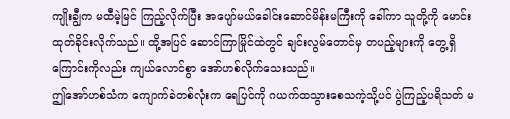ကျိုးချွီက မထီမဲ့မြင် ကြည့်လိုက်ပြီး အပျော်မယ်ခေါင်းဆောင်မိန်းမကြီးကို ခေါ်ကာ သူတို့ကို မောင်းထုတ်ခိုင်းလိုက်သည်။ ထို့အပြင် ဆောင်ကြာမြိုင်ထဲတွင် ချင်းလွမ်တောင်မှ တပည့်များကို တွေ့ရှိကြောင်းကိုလည်း ကျယ်လောင်စွာ အော်ဟစ်လိုက်သေးသည်။
ဤအော်ဟစ်သံက ကျောက်ခဲတစ်လုံးက ရေပြင်ကို ဂယက်ထသွားစေသကဲ့သို့ပင် ပွဲကြည့်ပရိသတ် မ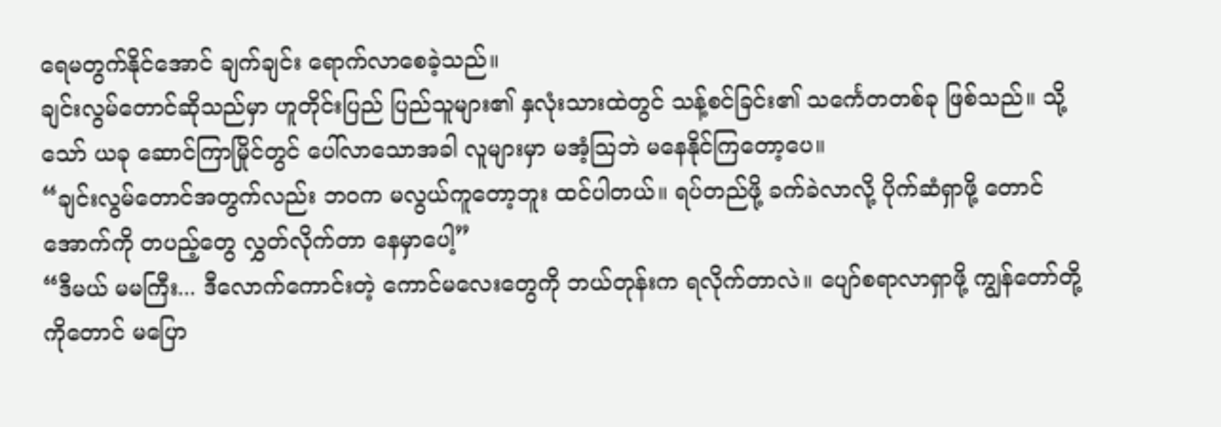ရေမတွက်နိုင်အောင် ချက်ချင်း ရောက်လာစေခဲ့သည်။
ချင်းလွမ်တောင်ဆိုသည်မှာ ဟူတိုင်းပြည် ပြည်သူများ၏ နှလုံးသားထဲတွင် သန့်စင်ခြင်း၏ သင်္ကေတတစ်ခု ဖြစ်သည်။ သို့သော် ယခု ဆောင်ကြာမြိုင်တွင် ပေါ်လာသောအခါ လူများမှာ မအံ့သြဘဲ မနေနိုင်ကြတော့ပေ။
“ချင်းလွမ်တောင်အတွက်လည်း ဘဝက မလွယ်ကူတော့ဘူး ထင်ပါတယ်။ ရပ်တည်ဖို့ ခက်ခဲလာလို့ ပိုက်ဆံရှာဖို့ တောင်အောက်ကို တပည့်တွေ လွှတ်လိုက်တာ နေမှာပေါ့”
“ဒီမယ် မမကြီး... ဒီလောက်ကောင်းတဲ့ ကောင်မလေးတွေကို ဘယ်တုန်းက ရလိုက်တာလဲ။ ပျော်စရာလာရှာဖို့ ကျွန်တော်တို့ကိုတောင် မပြော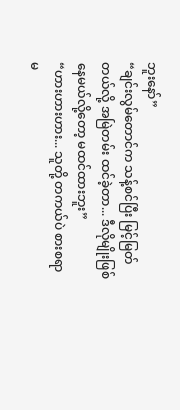ဘူးနော်”
“ချင်းလွမ်တောင်က သန့်စင်ပြီး မြင့်မြတ်တယ်လို့ အမြဲတမ်း ထင်ခဲ့တာ... ဒီလိုမျိုးဖြစ်နေမယ်လို့တော့ မထင်ထားဘူး”
“ဟားဟားဟား... သူတို့ တကယ်ပဲ စားစရာ မ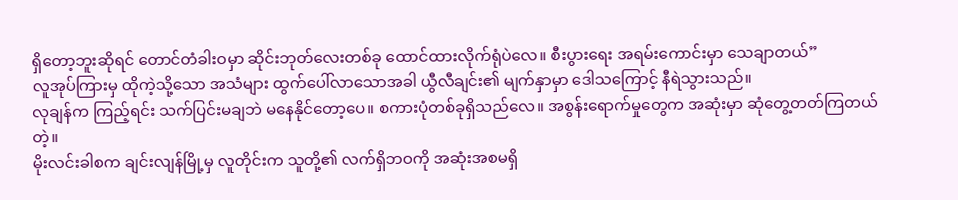ရှိတော့ဘူးဆိုရင် တောင်တံခါးဝမှာ ဆိုင်းဘုတ်လေးတစ်ခု ထောင်ထားလိုက်ရုံပဲလေ။ စီးပွားရေး အရမ်းကောင်းမှာ သေချာတယ်”
လူအုပ်ကြားမှ ထိုကဲ့သို့သော အသံများ ထွက်ပေါ်လာသောအခါ ယွီလီချင်း၏ မျက်နှာမှာ ဒေါသကြောင့် နီရဲသွားသည်။
လုချန်က ကြည့်ရင်း သက်ပြင်းမချဘဲ မနေနိုင်တော့ပေ။ စကားပုံတစ်ခုရှိသည်လေ။ အစွန်းရောက်မှုတွေက အဆုံးမှာ ဆုံတွေ့တတ်ကြတယ်တဲ့။
မိုးလင်းခါစက ချင်းလျန်မြို့မှ လူတိုင်းက သူတို့၏ လက်ရှိဘဝကို အဆုံးအစမရှိ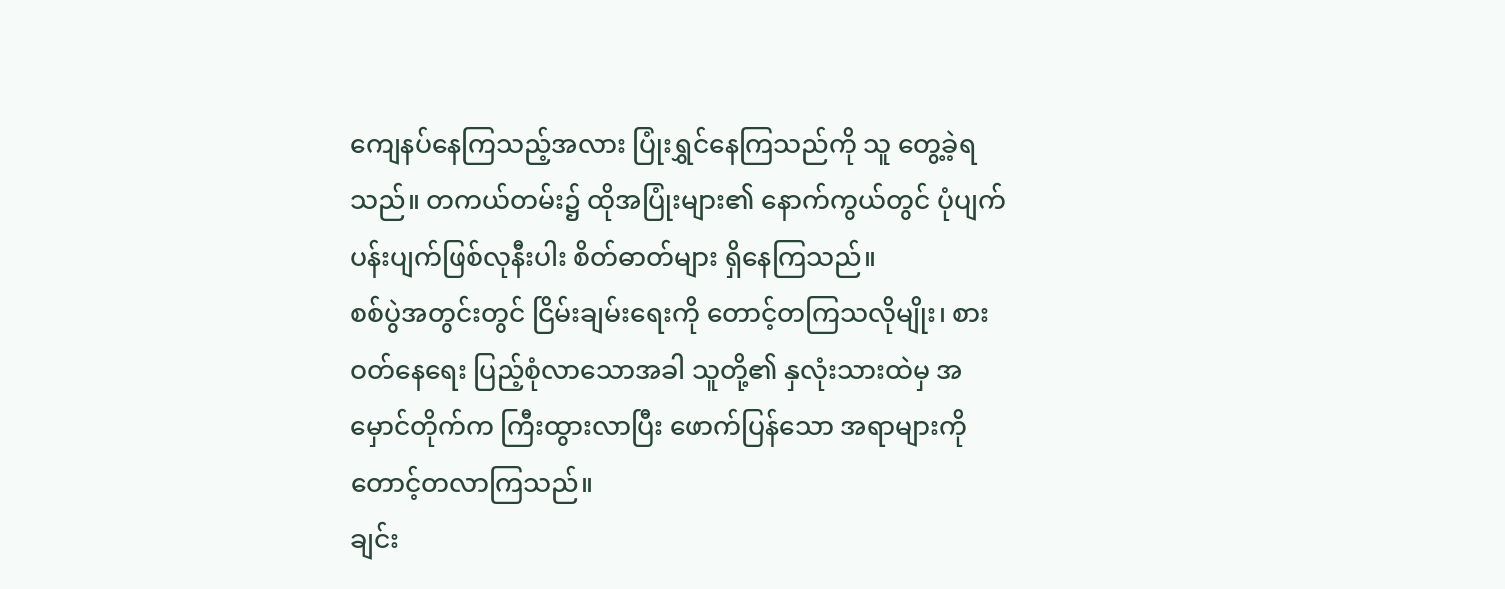ကျေနပ်နေကြသည့်အလား ပြုံးရွှင်နေကြသည်ကို သူ တွေ့ခဲ့ရသည်။ တကယ်တမ်း၌ ထိုအပြုံးများ၏ နောက်ကွယ်တွင် ပုံပျက်ပန်းပျက်ဖြစ်လုနီးပါး စိတ်ဓာတ်များ ရှိနေကြသည်။
စစ်ပွဲအတွင်းတွင် ငြိမ်းချမ်းရေးကို တောင့်တကြသလိုမျိုး၊ စားဝတ်နေရေး ပြည့်စုံလာသောအခါ သူတို့၏ နှလုံးသားထဲမှ အမှောင်တိုက်က ကြီးထွားလာပြီး ဖောက်ပြန်သော အရာများကို တောင့်တလာကြသည်။
ချင်း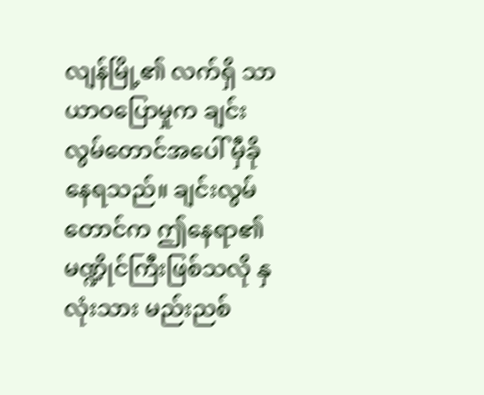လျန်မြို့၏ လက်ရှိ သာယာဝပြောမှုက ချင်းလွမ်တောင်အပေါ် မှီခိုနေရသည်။ ချင်းလွမ်တောင်က ဤနေရာ၏ မဏ္ဍိုင်ကြီးဖြစ်သလို နှလုံးသား မည်းညစ်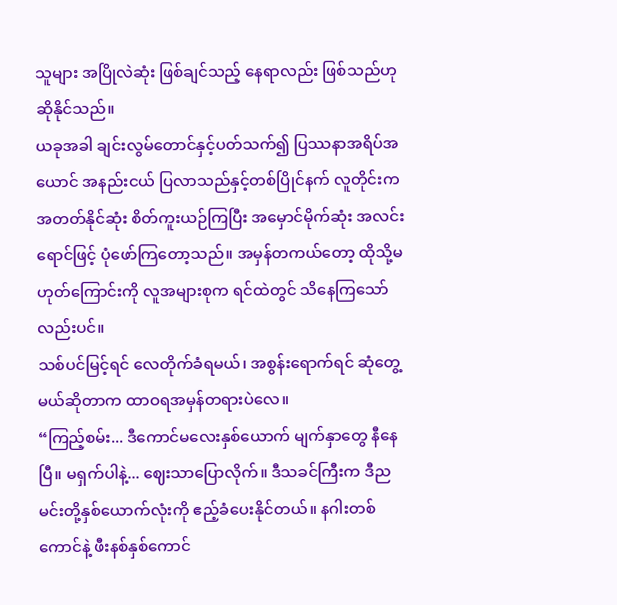သူများ အပြိုလဲဆုံး ဖြစ်ချင်သည့် နေရာလည်း ဖြစ်သည်ဟု ဆိုနိုင်သည်။
ယခုအခါ ချင်းလွမ်တောင်နှင့်ပတ်သက်၍ ပြဿနာအရိပ်အယောင် အနည်းငယ် ပြလာသည်နှင့်တစ်ပြိုင်နက် လူတိုင်းက အတတ်နိုင်ဆုံး စိတ်ကူးယဉ်ကြပြီး အမှောင်မိုက်ဆုံး အလင်းရောင်ဖြင့် ပုံဖော်ကြတော့သည်။ အမှန်တကယ်တော့ ထိုသို့မဟုတ်ကြောင်းကို လူအများစုက ရင်ထဲတွင် သိနေကြသော်လည်းပင်။
သစ်ပင်မြင့်ရင် လေတိုက်ခံရမယ်၊ အစွန်းရောက်ရင် ဆုံတွေ့မယ်ဆိုတာက ထာဝရအမှန်တရားပဲလေ။
“ကြည့်စမ်း... ဒီကောင်မလေးနှစ်ယောက် မျက်နှာတွေ နီနေပြီ။ မရှက်ပါနဲ့... ဈေးသာပြောလိုက်။ ဒီသခင်ကြီးက ဒီည မင်းတို့နှစ်ယောက်လုံးကို ဧည့်ခံပေးနိုင်တယ်။ နဂါးတစ်ကောင်နဲ့ ဖီးနစ်နှစ်ကောင်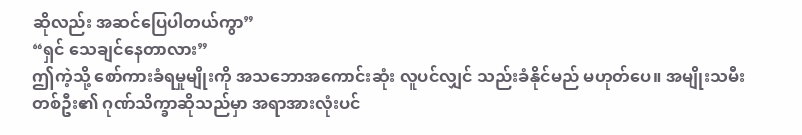ဆိုလည်း အဆင်ပြေပါတယ်ကွာ”
“ရှင် သေချင်နေတာလား”
ဤကဲ့သို့ စော်ကားခံရမှုမျိုးကို အသဘောအကောင်းဆုံး လူပင်လျှင် သည်းခံနိုင်မည် မဟုတ်ပေ။ အမျိုးသမီးတစ်ဦး၏ ဂုဏ်သိက္ခာဆိုသည်မှာ အရာအားလုံးပင်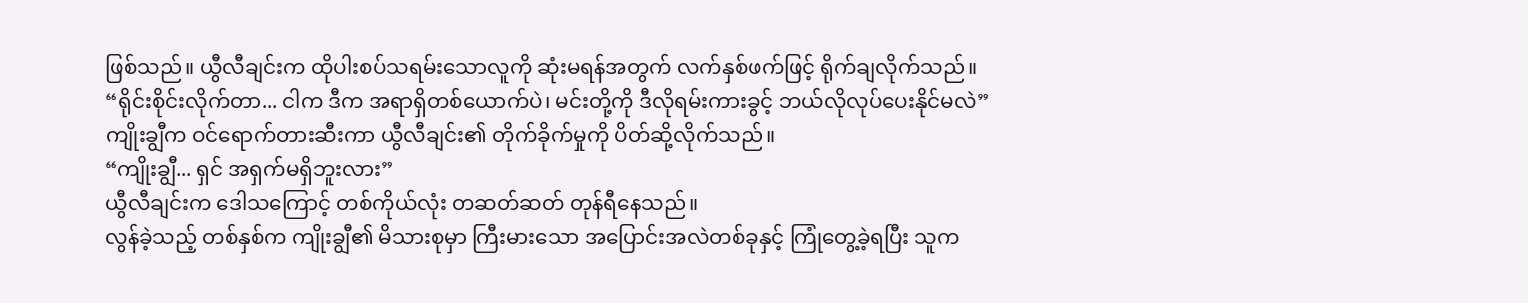ဖြစ်သည်။ ယွီလီချင်းက ထိုပါးစပ်သရမ်းသောလူကို ဆုံးမရန်အတွက် လက်နှစ်ဖက်ဖြင့် ရိုက်ချလိုက်သည်။
“ရိုင်းစိုင်းလိုက်တာ... ငါက ဒီက အရာရှိတစ်ယောက်ပဲ၊ မင်းတို့ကို ဒီလိုရမ်းကားခွင့် ဘယ်လိုလုပ်ပေးနိုင်မလဲ”
ကျိုးချွီက ဝင်ရောက်တားဆီးကာ ယွီလီချင်း၏ တိုက်ခိုက်မှုကို ပိတ်ဆို့လိုက်သည်။
“ကျိုးချွီ... ရှင် အရှက်မရှိဘူးလား”
ယွီလီချင်းက ဒေါသကြောင့် တစ်ကိုယ်လုံး တဆတ်ဆတ် တုန်ရီနေသည်။
လွန်ခဲ့သည့် တစ်နှစ်က ကျိုးချွီ၏ မိသားစုမှာ ကြီးမားသော အပြောင်းအလဲတစ်ခုနှင့် ကြုံတွေ့ခဲ့ရပြီး သူက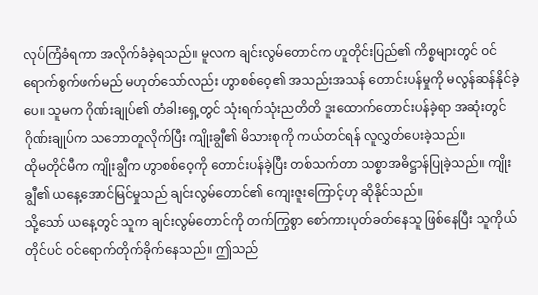လုပ်ကြံခံရကာ အလိုက်ခံခဲ့ရသည်။ မူလက ချင်းလွမ်တောင်က ဟူတိုင်းပြည်၏ ကိစ္စများတွင် ဝင်ရောက်စွက်ဖက်မည် မဟုတ်သော်လည်း ဟွာစစ်ဝေ့၏ အသည်းအသန် တောင်းပန်မှုကို မလွန်ဆန်နိုင်ခဲ့ပေ။ သူမက ဂိုဏ်းချုပ်၏ တံခါးရှေ့တွင် သုံးရက်သုံးညတိတိ ဒူးထောက်တောင်းပန်ခဲ့ရာ အဆုံးတွင် ဂိုဏ်းချုပ်က သဘောတူလိုက်ပြီး ကျိုးချွီ၏ မိသားစုကို ကယ်တင်ရန် လူလွှတ်ပေးခဲ့သည်။
ထိုမတိုင်မီက ကျိုးချွီက ဟွာစစ်ဝေ့ကို တောင်းပန်ခဲ့ပြီး တစ်သက်တာ သစ္စာအဓိဋ္ဌာန်ပြုခဲ့သည်။ ကျိုးချွီ၏ ယနေ့အောင်မြင်မှုသည် ချင်းလွမ်တောင်၏ ကျေးဇူးကြောင့်ဟု ဆိုနိုင်သည်။
သို့သော် ယနေ့တွင် သူက ချင်းလွမ်တောင်ကို တက်ကြွစွာ စော်ကားပုတ်ခတ်နေသူ ဖြစ်နေပြီး သူကိုယ်တိုင်ပင် ဝင်ရောက်တိုက်ခိုက်နေသည်။ ဤသည်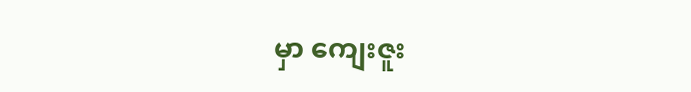မှာ ကျေးဇူး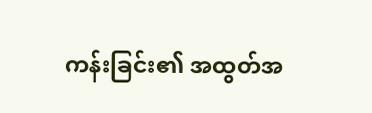ကန်းခြင်း၏ အထွတ်အ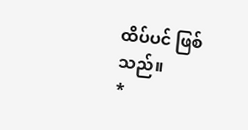ထိပ်ပင် ဖြစ်သည်။
*